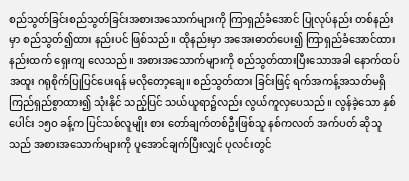စည်သွတ်ခြင်းစည်သွတ်ခြင်းအစားအသောက်များကို ကြာရှည်ခံအောင် ပြုလုပ်နည်း တစ်နည်းမှာ စည်သွတ်၍ထား နည်းပင် ဖြစ်သည်။ ထိုနည်းမှာ အအေးဓာတ်ပေး၍ ကြာရှည်ခံအောင်ထားနည်းထက် ရှေးကျ လေသည်။ အစားအသောက်များကို စည်သွတ်ထားပြီးသောအခါ နောက်ထပ် အထူး ဂရုစိုက်ပြုပြင်ပေးရန် မလိုတော့ချေ။ စည်သွတ်ထား ခြင်းဖြင့် ရက်အကန့်အသတ်မရှိ ကြည်ရှည်စွာထား၍ သုံးနိုင် သည့်ပြင် သယ်ယူရာ၌လည်း လွယ်ကူလှပေသည်။ လွန်ခဲ့သော နှစ်ပေါင်း ၁၅ဝ ခန့်က ပြင်သစ်လူမျိုး စား တော်ချက်တစ်ဦးဖြစ်သူ နစ်ကလတ် အက်ပတ် ဆိုသူသည် အစားအသောက်များကို ပူအောင်ချက်ပြီးလျှင် ပုလင်းတွင်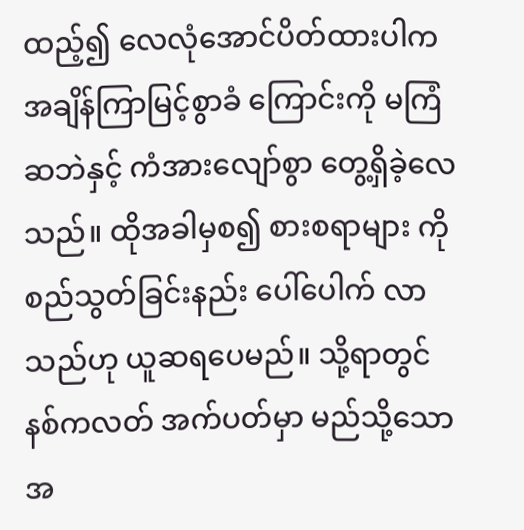ထည့်၍ လေလုံအောင်ပိတ်ထားပါက အချိန်ကြာမြင့်စွာခံ ကြောင်းကို မကြံဆဘဲနှင့် ကံအားလျော်စွာ တွေ့ရှိခဲ့လေသည်။ ထိုအခါမှစ၍ စားစရာများ ကို စည်သွတ်ခြင်းနည်း ပေါ်ပေါက် လာသည်ဟု ယူဆရပေမည်။ သို့ရာတွင် နစ်ကလတ် အက်ပတ်မှာ မည်သို့သော အ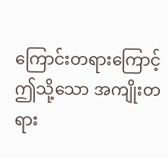ကြောင်းတရားကြောင့် ဤသို့သော အကျိုးတရား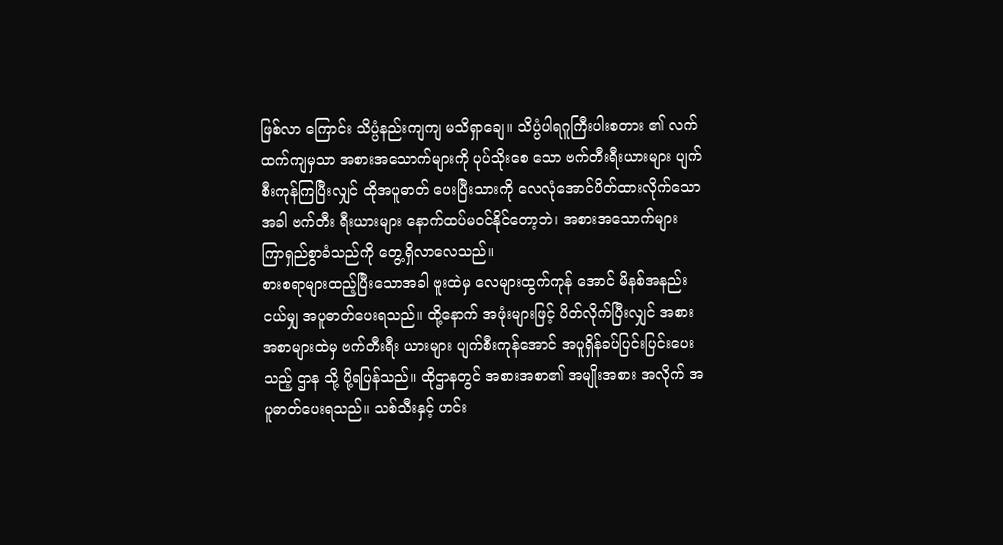ဖြစ်လာ ကြောင်း သိပ္ပံနည်းကျကျ မသိရှာချေ။ သိပ္ပံပါရဂူကြီးပါးစတား ၏ လက်ထက်ကျမှသာ အစားအသောက်များကို ပုပ်သိုးစေ သော ဗက်တီးရီးယားများ ပျက်စီးကုန်ကြပြီးလျှင် ထိုအပူဓာတ် ပေးပြီးသားကို လေလုံအောင်ပိတ်ထားလိုက်သောအခါ ဗက်တီး ရီးယားများ နောက်ထပ်မဝင်နိုင်တော့ဘဲ၊ အစားအသောက်များ ကြာရှည်စွာခံသည်ကို တွေ့ရှိလာလေသည်။
စားစရာများထည့်ပြီးသောအခါ ဗူးထဲမှ လေများထွက်ကုန် အောင် မိနစ်အနည်းငယ်မျှ အပူဓာတ်ပေးရသည်။ ထို့နောက် အဖုံးများဖြင့် ပိတ်လိုက်ပြီးလျှင် အစားအစာများထဲမှ ဗက်တီးရီး ယားများ ပျက်စီးကုန်အောင် အပူရှိန်ခပ်ပြင်းပြင်းပေးသည့် ဌာန သို့ ပို့ရပြန်သည်။ ထိုဌာနတွင် အစားအစာ၏ အမျိုးအစား အလိုက် အပူဓာတ်ပေးရသည်။ သစ်သီးနှင့် ဟင်း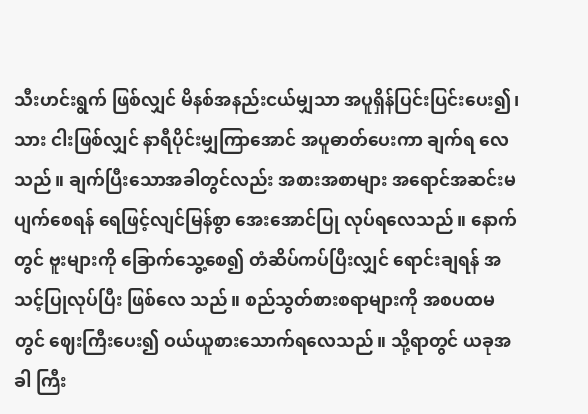သီးဟင်းရွက် ဖြစ်လျှင် မိနစ်အနည်းငယ်မျှသာ အပူရှိန်ပြင်းပြင်းပေး၍၊ သား ငါးဖြစ်လျှင် နာရီပိုင်းမျှကြာအောင် အပူဓာတ်ပေးကာ ချက်ရ လေသည်။ ချက်ပြီးသောအခါတွင်လည်း အစားအစာများ အရောင်အဆင်းမပျက်စေရန် ရေဖြင့်လျင်မြန်စွာ အေးအောင်ပြု လုပ်ရလေသည်။ နောက်တွင် ဗူးများကို ခြောက်သွေ့စေ၍ တံဆိပ်ကပ်ပြီးလျှင် ရောင်းချရန် အသင့်ပြုလုပ်ပြီး ဖြစ်လေ သည်။ စည်သွတ်စားစရာများကို အစပထမတွင် ဈေးကြီးပေး၍ ဝယ်ယူစားသောက်ရလေသည်။ သို့ရာတွင် ယခုအခါ ကြီး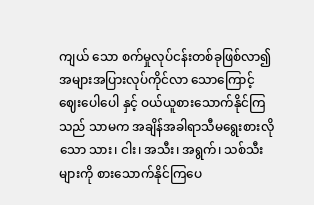ကျယ် သော စက်မှုလုပ်ငန်းတစ်ခုဖြစ်လာ၍ အများအပြားလုပ်ကိုင်လာ သောကြောင့် ဈေးပေါပေါ နှင့် ဝယ်ယူစားသောက်နိုင်ကြသည် သာမက အချိန်အခါရာသီမရွေးစားလိုသော သား၊ ငါး၊ အသီး၊ အရွက်၊ သစ်သီးများကို စားသောက်နိုင်ကြပေ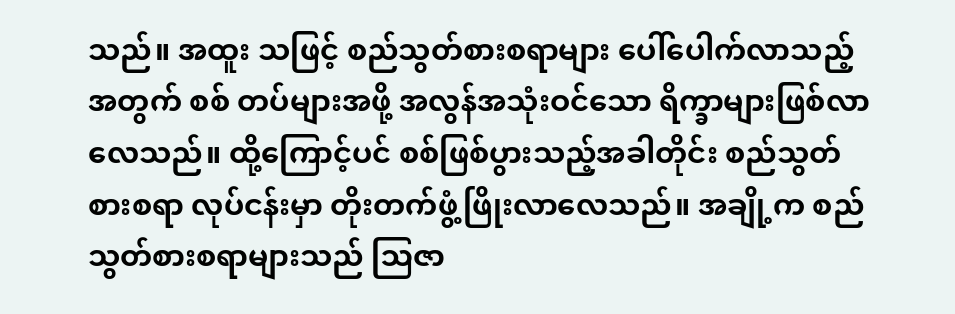သည်။ အထူး သဖြင့် စည်သွတ်စားစရာများ ပေါ်ပေါက်လာသည့်အတွက် စစ် တပ်များအဖို့ အလွန်အသုံးဝင်သော ရိက္ခာများဖြစ်လာလေသည်။ ထို့ကြောင့်ပင် စစ်ဖြစ်ပွားသည့်အခါတိုင်း စည်သွတ်စားစရာ လုပ်ငန်းမှာ တိုးတက်ဖွံ့ဖြိုးလာလေသည်။ အချို့က စည်သွတ်စားစရာများသည် ဩဇာ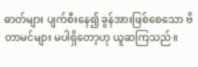ဓာတ်များ ပျက်စီးနေ၍ ခွန်အားဖြစ်စေသော ဗိတာမင်များ မပါရှိတော့ဟု ယူဆကြသည်။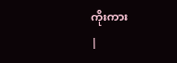ကိုးကား
|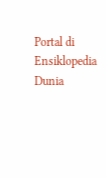Portal di Ensiklopedia Dunia